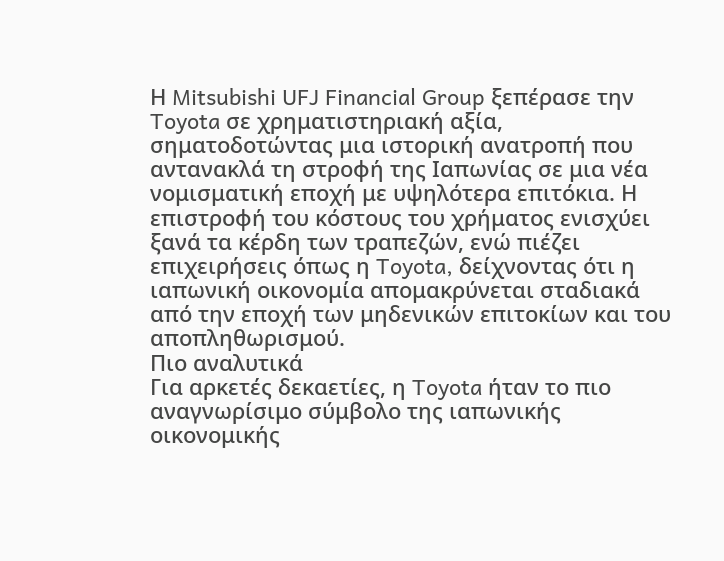Η Mitsubishi UFJ Financial Group ξεπέρασε την Toyota σε χρηματιστηριακή αξία, σηματοδοτώντας μια ιστορική ανατροπή που αντανακλά τη στροφή της Ιαπωνίας σε μια νέα νομισματική εποχή με υψηλότερα επιτόκια. Η επιστροφή του κόστους του χρήματος ενισχύει ξανά τα κέρδη των τραπεζών, ενώ πιέζει επιχειρήσεις όπως η Toyota, δείχνοντας ότι η ιαπωνική οικονομία απομακρύνεται σταδιακά από την εποχή των μηδενικών επιτοκίων και του αποπληθωρισμού.
Πιο αναλυτικά
Για αρκετές δεκαετίες, η Toyota ήταν το πιο αναγνωρίσιμο σύμβολο της ιαπωνικής οικονομικής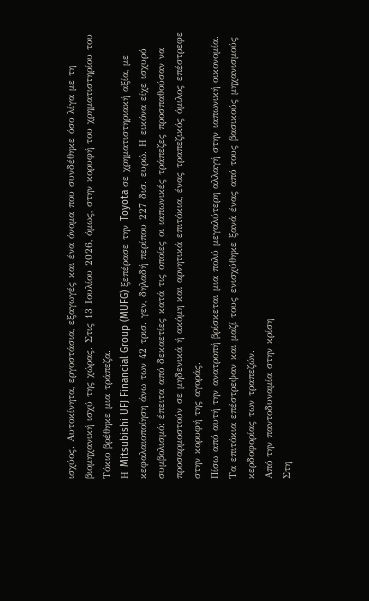ισχύος. Αυτοκίνητα, εργοστάσια, εξαγωγές και ένα όνομα που συνδέθηκε όσο λίγα με τη βιομηχανική ισχύ της χώρας. Στις 13 Ιουλίου 2026, όμως, στην κορυφή του χρηματιστηρίου του Τόκιο βρέθηκε μια τράπεζα.
Η Mitsubishi UFJ Financial Group (MUFG) ξεπέρασε την Toyota σε χρηματιστηριακή αξία, με κεφαλαιοποίηση άνω των 42 τρισ. γεν, δηλαδή περίπου 227 δισ. ευρώ. Η εικόνα είχε ισχυρό συμβολισμό: έπειτα από δεκαετίες κατά τις οποίες οι ιαπωνικές τράπεζες προσπαθούσαν να προσαρμοστούν σε μηδενικά ή ακόμη και αρνητικά επιτόκια, ένας τραπεζικός όμιλος επέστρεφε στην κορυφή της αγοράς.
Πίσω από αυτή την ανατροπή βρίσκεται μια πολύ μεγαλύτερη αλλαγή στην ιαπωνική οικονομία. Τα επιτόκια επέστρεψαν και μαζί τους ενισχύθηκε ξανά ένας από τους βασικούς μηχανισμούς κερδοφορίας των τραπεζών.
Από την παντοδυναμία στην κρίση
Στη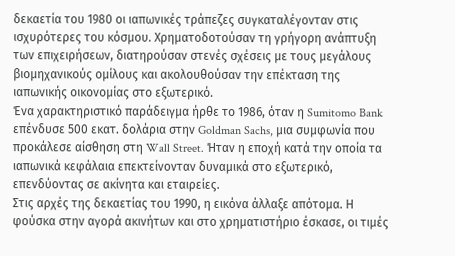δεκαετία του 1980 οι ιαπωνικές τράπεζες συγκαταλέγονταν στις ισχυρότερες του κόσμου. Χρηματοδοτούσαν τη γρήγορη ανάπτυξη των επιχειρήσεων, διατηρούσαν στενές σχέσεις με τους μεγάλους βιομηχανικούς ομίλους και ακολουθούσαν την επέκταση της ιαπωνικής οικονομίας στο εξωτερικό.
Ένα χαρακτηριστικό παράδειγμα ήρθε το 1986, όταν η Sumitomo Bank επένδυσε 500 εκατ. δολάρια στην Goldman Sachs, μια συμφωνία που προκάλεσε αίσθηση στη Wall Street. Ήταν η εποχή κατά την οποία τα ιαπωνικά κεφάλαια επεκτείνονταν δυναμικά στο εξωτερικό, επενδύοντας σε ακίνητα και εταιρείες.
Στις αρχές της δεκαετίας του 1990, η εικόνα άλλαξε απότομα. Η φούσκα στην αγορά ακινήτων και στο χρηματιστήριο έσκασε, οι τιμές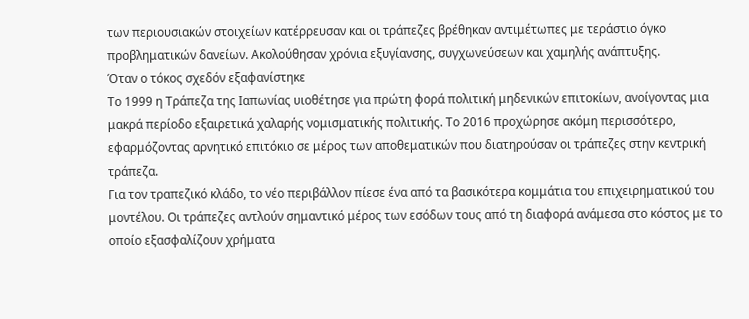των περιουσιακών στοιχείων κατέρρευσαν και οι τράπεζες βρέθηκαν αντιμέτωπες με τεράστιο όγκο προβληματικών δανείων. Ακολούθησαν χρόνια εξυγίανσης, συγχωνεύσεων και χαμηλής ανάπτυξης.
Όταν ο τόκος σχεδόν εξαφανίστηκε
Το 1999 η Τράπεζα της Ιαπωνίας υιοθέτησε για πρώτη φορά πολιτική μηδενικών επιτοκίων, ανοίγοντας μια μακρά περίοδο εξαιρετικά χαλαρής νομισματικής πολιτικής. Το 2016 προχώρησε ακόμη περισσότερο, εφαρμόζοντας αρνητικό επιτόκιο σε μέρος των αποθεματικών που διατηρούσαν οι τράπεζες στην κεντρική τράπεζα.
Για τον τραπεζικό κλάδο, το νέο περιβάλλον πίεσε ένα από τα βασικότερα κομμάτια του επιχειρηματικού του μοντέλου. Οι τράπεζες αντλούν σημαντικό μέρος των εσόδων τους από τη διαφορά ανάμεσα στο κόστος με το οποίο εξασφαλίζουν χρήματα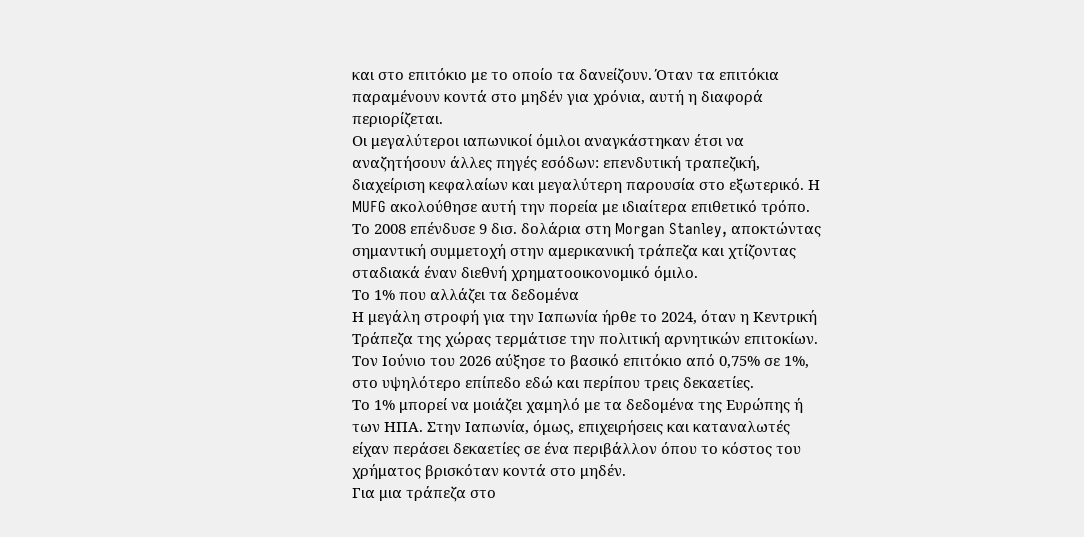και στο επιτόκιο με το οποίο τα δανείζουν. Όταν τα επιτόκια παραμένουν κοντά στο μηδέν για χρόνια, αυτή η διαφορά περιορίζεται.
Οι μεγαλύτεροι ιαπωνικοί όμιλοι αναγκάστηκαν έτσι να αναζητήσουν άλλες πηγές εσόδων: επενδυτική τραπεζική, διαχείριση κεφαλαίων και μεγαλύτερη παρουσία στο εξωτερικό. Η MUFG ακολούθησε αυτή την πορεία με ιδιαίτερα επιθετικό τρόπο. Το 2008 επένδυσε 9 δισ. δολάρια στη Morgan Stanley, αποκτώντας σημαντική συμμετοχή στην αμερικανική τράπεζα και χτίζοντας σταδιακά έναν διεθνή χρηματοοικονομικό όμιλο.
Το 1% που αλλάζει τα δεδομένα
Η μεγάλη στροφή για την Ιαπωνία ήρθε το 2024, όταν η Κεντρική Τράπεζα της χώρας τερμάτισε την πολιτική αρνητικών επιτοκίων. Τον Ιούνιο του 2026 αύξησε το βασικό επιτόκιο από 0,75% σε 1%, στο υψηλότερο επίπεδο εδώ και περίπου τρεις δεκαετίες.
Το 1% μπορεί να μοιάζει χαμηλό με τα δεδομένα της Ευρώπης ή των ΗΠΑ. Στην Ιαπωνία, όμως, επιχειρήσεις και καταναλωτές είχαν περάσει δεκαετίες σε ένα περιβάλλον όπου το κόστος του χρήματος βρισκόταν κοντά στο μηδέν.
Για μια τράπεζα στο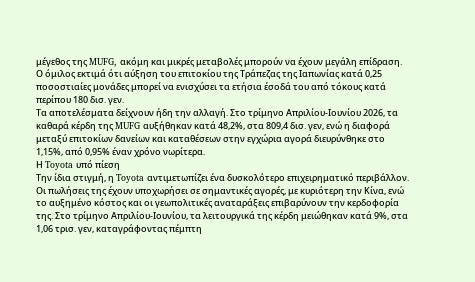μέγεθος της MUFG, ακόμη και μικρές μεταβολές μπορούν να έχουν μεγάλη επίδραση. Ο όμιλος εκτιμά ότι αύξηση του επιτοκίου της Τράπεζας της Ιαπωνίας κατά 0,25 ποσοστιαίες μονάδες μπορεί να ενισχύσει τα ετήσια έσοδά του από τόκους κατά περίπου 180 δισ. γεν.
Τα αποτελέσματα δείχνουν ήδη την αλλαγή. Στο τρίμηνο Απριλίου-Ιουνίου 2026, τα καθαρά κέρδη της MUFG αυξήθηκαν κατά 48,2%, στα 809,4 δισ. γεν, ενώ η διαφορά μεταξύ επιτοκίων δανείων και καταθέσεων στην εγχώρια αγορά διευρύνθηκε στο 1,15%, από 0,95% έναν χρόνο νωρίτερα.
Η Toyota υπό πίεση
Την ίδια στιγμή, η Toyota αντιμετωπίζει ένα δυσκολότερο επιχειρηματικό περιβάλλον. Οι πωλήσεις της έχουν υποχωρήσει σε σημαντικές αγορές, με κυριότερη την Κίνα, ενώ το αυξημένο κόστος και οι γεωπολιτικές αναταράξεις επιβαρύνουν την κερδοφορία της. Στο τρίμηνο Απριλίου-Ιουνίου, τα λειτουργικά της κέρδη μειώθηκαν κατά 9%, στα 1,06 τρισ. γεν, καταγράφοντας πέμπτη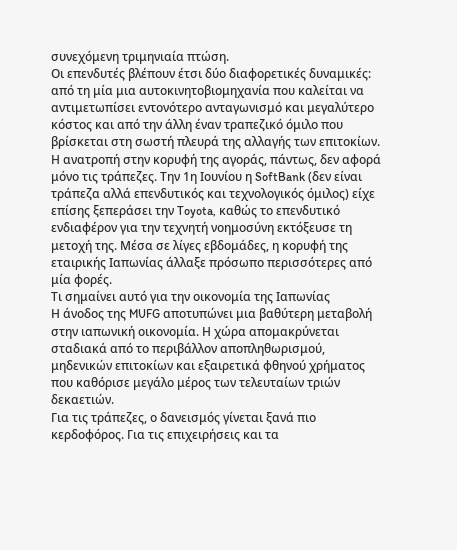συνεχόμενη τριμηνιαία πτώση.
Οι επενδυτές βλέπουν έτσι δύο διαφορετικές δυναμικές: από τη μία μια αυτοκινητοβιομηχανία που καλείται να αντιμετωπίσει εντονότερο ανταγωνισμό και μεγαλύτερο κόστος και από την άλλη έναν τραπεζικό όμιλο που βρίσκεται στη σωστή πλευρά της αλλαγής των επιτοκίων.
Η ανατροπή στην κορυφή της αγοράς, πάντως, δεν αφορά μόνο τις τράπεζες. Την 1η Ιουνίου η SoftBank (δεν είναι τράπεζα αλλά επενδυτικός και τεχνολογικός όμιλος) είχε επίσης ξεπεράσει την Toyota, καθώς το επενδυτικό ενδιαφέρον για την τεχνητή νοημοσύνη εκτόξευσε τη μετοχή της. Μέσα σε λίγες εβδομάδες, η κορυφή της εταιρικής Ιαπωνίας άλλαξε πρόσωπο περισσότερες από μία φορές.
Τι σημαίνει αυτό για την οικονομία της Ιαπωνίας
Η άνοδος της MUFG αποτυπώνει μια βαθύτερη μεταβολή στην ιαπωνική οικονομία. Η χώρα απομακρύνεται σταδιακά από το περιβάλλον αποπληθωρισμού, μηδενικών επιτοκίων και εξαιρετικά φθηνού χρήματος που καθόρισε μεγάλο μέρος των τελευταίων τριών δεκαετιών.
Για τις τράπεζες, ο δανεισμός γίνεται ξανά πιο κερδοφόρος. Για τις επιχειρήσεις και τα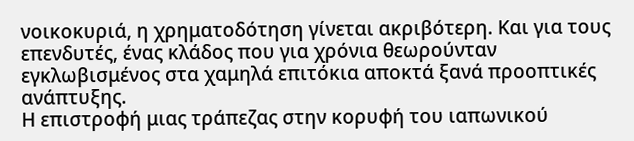νοικοκυριά, η χρηματοδότηση γίνεται ακριβότερη. Και για τους επενδυτές, ένας κλάδος που για χρόνια θεωρούνταν εγκλωβισμένος στα χαμηλά επιτόκια αποκτά ξανά προοπτικές ανάπτυξης.
Η επιστροφή μιας τράπεζας στην κορυφή του ιαπωνικού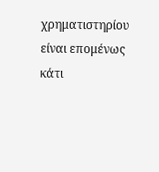χρηματιστηρίου είναι επομένως κάτι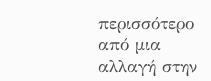περισσότερο από μια αλλαγή στην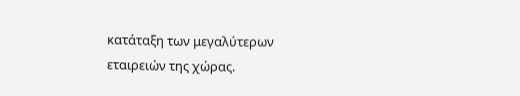κατάταξη των μεγαλύτερων εταιρειών της χώρας.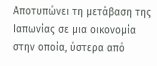Αποτυπώνει τη μετάβαση της Ιαπωνίας σε μια οικονομία στην οποία, ύστερα από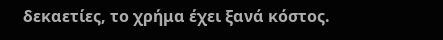δεκαετίες, το χρήμα έχει ξανά κόστος.